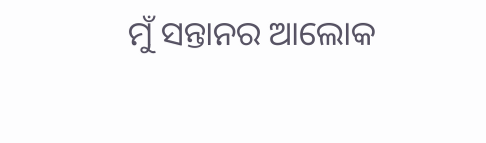ମୁଁ ସନ୍ତାନର ଆଲୋକ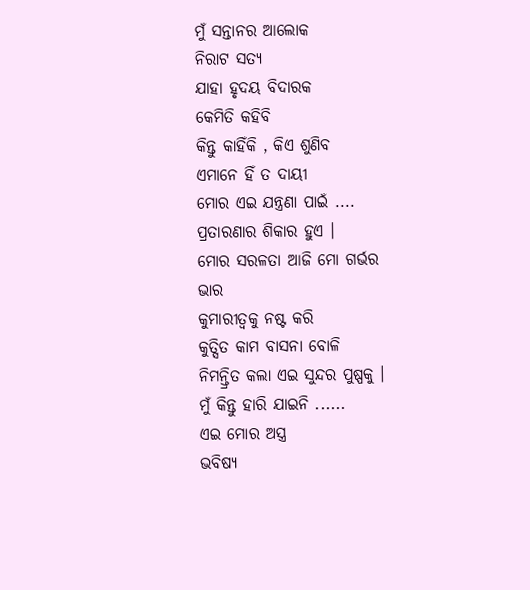ମୁଁ ସନ୍ତାନର ଆଲୋକ
ନିରାଟ ସତ୍ୟ
ଯାହା ହୃଦୟ ବିଦାରକ
କେମିତି କହିବି
କିନ୍ତୁ କାହିଁକି , କିଏ ଶୁଣିବ
ଏମାନେ ହିଁ ତ ଦାୟୀ
ମୋର ଏଇ ଯନ୍ତ୍ରଣା ପାଇଁ ....
ପ୍ରତାରଣାର ଶିକାର ହୁଏ ।
ମୋର ସରଳତା ଆଜି ମୋ ଗର୍ଭର ଭାର
କୁମାରୀତ୍ବକୁ ନଷ୍ଟ କରି
କୁତ୍ସିତ କାମ ବାସନା ବୋଳି
ନିମନ୍ତ୍ରିତ କଲା ଏଇ ସୁନ୍ଦର ପୁଷ୍ପକୁ ।
ମୁଁ କିନ୍ତୁ ହାରି ଯାଇନି ......
ଏଇ ମୋର ଅସ୍ତ୍ର
ଭବିଷ୍ୟ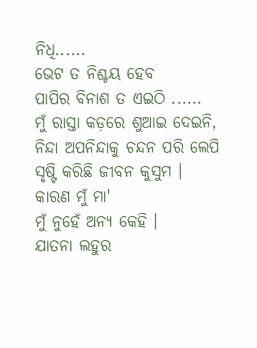ନିଧି......
ଭେଟ ତ ନିଶ୍ଚୟ ହେବ
ପାପିର ବିନାଶ ତ ଏଇଠି ......
ମୁଁ ରାସ୍ତା କଡ଼ରେ ଶୁଆଇ ଦେଇନି,
ନିନ୍ଦା ଅପନିନ୍ଦାକୁ ଚନ୍ଦନ ପରି ଲେପି
ସୃଷ୍ଟି କରିଛି ଜୀବନ କୁସୁମ ।
କାରଣ ମୁଁ ମା'
ମୁଁ ନୁହେଁ ଅନ୍ୟ କେହି ।
ଯାତନା ଲହୁର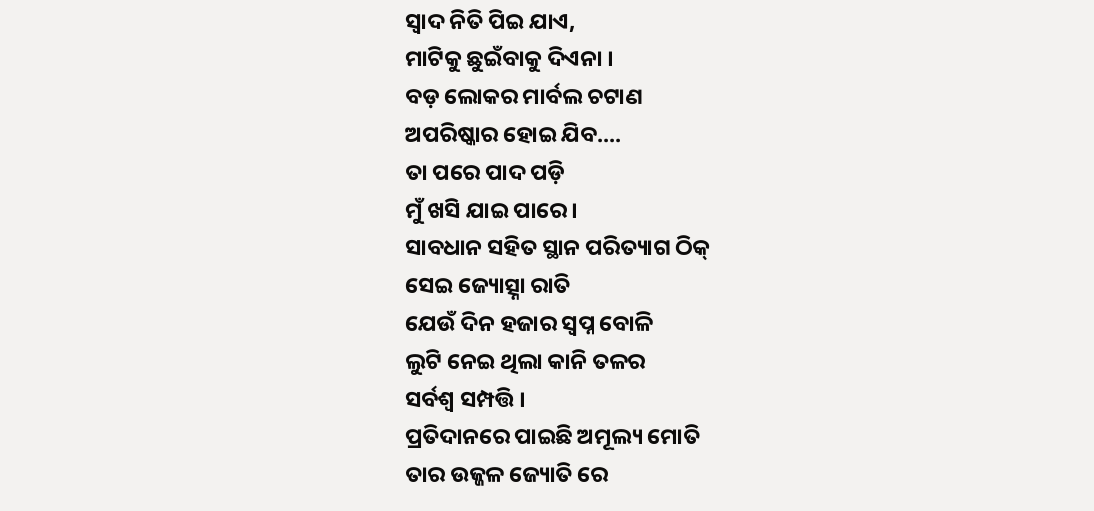ସ୍ବାଦ ନିତି ପିଇ ଯାଏ,
ମାଟିକୁ ଛୁଇଁବାକୁ ଦିଏନା ।
ବଡ଼ ଲୋକର ମାର୍ବଲ ଚଟାଣ
ଅପରିଷ୍କାର ହୋଇ ଯିବ....
ତା ପରେ ପାଦ ପଡ଼ି
ମୁଁ ଖସି ଯାଇ ପାରେ ।
ସାବଧାନ ସହିତ ସ୍ଥାନ ପରିତ୍ୟାଗ ଠିକ୍
ସେଇ ଜ୍ୟୋତ୍ସ୍ନା ରାତି
ଯେଉଁ ଦିନ ହଜାର ସ୍ବପ୍ନ ବୋଳି
ଲୁଟି ନେଇ ଥିଲା କାନି ତଳର
ସର୍ବଶ୍ଵ ସମ୍ପତ୍ତି ।
ପ୍ରତିଦାନରେ ପାଇଛି ଅମୂଲ୍ୟ ମୋତି
ତାର ଉଜ୍ଜଳ ଜ୍ୟୋତି ରେ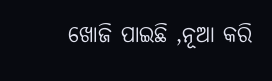ଖୋଜି ପାଇଛି ,ନୂଆ କରି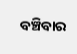ବଞ୍ଚିବାର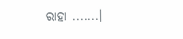ରାହା .......।